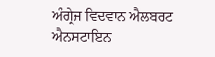ਅੰਗ੍ਰੇਜ ਵਿਦਵਾਨ ਐਲਬਰਟ ਐਨਸਟਾਇਨ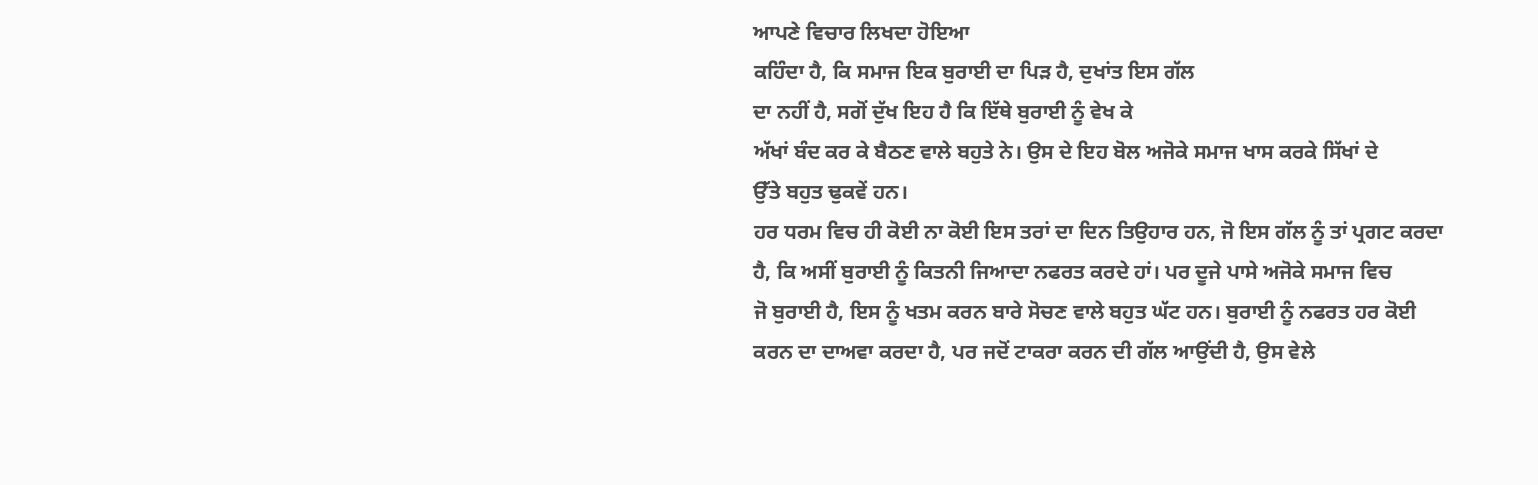ਆਪਣੇ ਵਿਚਾਰ ਲਿਖਦਾ ਹੋਇਆ
ਕਹਿੰਦਾ ਹੈ, ਕਿ ਸਮਾਜ ਇਕ ਬੁਰਾਈ ਦਾ ਪਿੜ ਹੈ, ਦੁਖਾਂਤ ਇਸ ਗੱਲ
ਦਾ ਨਹੀਂ ਹੈ, ਸਗੋਂ ਦੁੱਖ ਇਹ ਹੈ ਕਿ ਇੱਥੇ ਬੁਰਾਈ ਨੂੰ ਵੇਖ ਕੇ
ਅੱਖਾਂ ਬੰਦ ਕਰ ਕੇ ਬੈਠਣ ਵਾਲੇ ਬਹੁਤੇ ਨੇ। ਉਸ ਦੇ ਇਹ ਬੋਲ ਅਜੋਕੇ ਸਮਾਜ ਖਾਸ ਕਰਕੇ ਸਿੱਖਾਂ ਦੇ
ਉੱਤੇ ਬਹੁਤ ਢੁਕਵੇਂ ਹਨ।
ਹਰ ਧਰਮ ਵਿਚ ਹੀ ਕੋਈ ਨਾ ਕੋਈ ਇਸ ਤਰਾਂ ਦਾ ਦਿਨ ਤਿਉਹਾਰ ਹਨ, ਜੋ ਇਸ ਗੱਲ ਨੂੰ ਤਾਂ ਪ੍ਰਗਟ ਕਰਦਾ
ਹੈ, ਕਿ ਅਸੀਂ ਬੁਰਾਈ ਨੂੰ ਕਿਤਨੀ ਜਿਆਦਾ ਨਫਰਤ ਕਰਦੇ ਹਾਂ। ਪਰ ਦੂਜੇ ਪਾਸੇ ਅਜੋਕੇ ਸਮਾਜ ਵਿਚ
ਜੋ ਬੁਰਾਈ ਹੈ, ਇਸ ਨੂੰ ਖਤਮ ਕਰਨ ਬਾਰੇ ਸੋਚਣ ਵਾਲੇ ਬਹੁਤ ਘੱਟ ਹਨ। ਬੁਰਾਈ ਨੂੰ ਨਫਰਤ ਹਰ ਕੋਈ
ਕਰਨ ਦਾ ਦਾਅਵਾ ਕਰਦਾ ਹੈ, ਪਰ ਜਦੋਂ ਟਾਕਰਾ ਕਰਨ ਦੀ ਗੱਲ ਆਉਂਦੀ ਹੈ, ਉਸ ਵੇਲੇ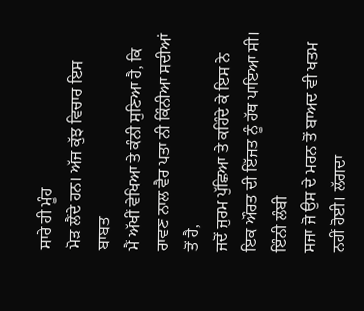ਸਾਰੇ ਹੀ ਮੂੰਹ
ਮੋੜ ਲੈਂਦੇ ਹਨ। ਅੱਜ ਕੁੱਝ ਵਿਚਾਰ ਇਸ ਬਾਬਤ
ਮੈਂ ਅੱਖੀਂ ਵੇਖਿਆ ਤੇ ਕੰਨੀ ਸੁਣਿਆ ਹੈ, ਕਿ ਰਾਵਣ ਨਾਲ ਵੈਰ ਪਤਾ ਨੀ ਕਿੰਨੀਆ ਸਦੀਆਂ ਤੋਂ ਹੈ,
ਜਦੋਂ ਜੁਰਮ ਪੁੱਛਿਆ ਤੇ ਕਹਿੰਦੇ ਕੇ ਇਸ ਨੇ ਇਕ ਔਰਤ ਦੀ ਇੱਜਤ ਨੂੰ ਹੱਥ ਪਾਇਆ ਸੀ। ਇੰਨੀ ਲੰਬੀ
ਸਜਾ ਜੋ ਉਸ ਦੇ ਮਰਨ ਤੋਂ ਬਾਅਦ ਵੀ ਖਤਮ ਨਹੀਂ ਹੋਈ। ਲੱਗਦਾ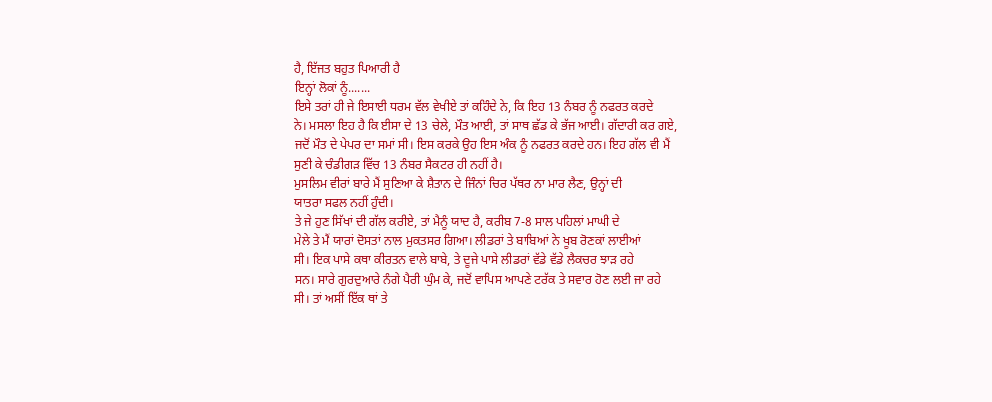ਹੈ, ਇੱਜਤ ਬਹੁਤ ਪਿਆਰੀ ਹੈ
ਇਨ੍ਹਾਂ ਲੋਕਾਂ ਨੂੰ.......
ਇਸੇ ਤਰਾਂ ਹੀ ਜੇ ਇਸਾਈ ਧਰਮ ਵੱਲ ਵੇਖੀਏ ਤਾਂ ਕਹਿੰਦੇ ਨੇ, ਕਿ ਇਹ 13 ਨੰਬਰ ਨੂੰ ਨਫਰਤ ਕਰਦੇ
ਨੇ। ਮਸਲਾ ਇਹ ਹੈ ਕਿ ਈਸਾ ਦੇ 13 ਚੇਲੇ, ਮੌਤ ਆਈ, ਤਾਂ ਸਾਥ ਛੱਡ ਕੇ ਭੱਜ ਆਈ। ਗੱਦਾਰੀ ਕਰ ਗਏ,
ਜਦੋਂ ਮੌਤ ਦੇ ਪੇਪਰ ਦਾ ਸਮਾਂ ਸੀ। ਇਸ ਕਰਕੇ ਉਹ ਇਸ ਅੰਕ ਨੂੰ ਨਫਰਤ ਕਰਦੇ ਹਨ। ਇਹ ਗੱਲ ਵੀ ਮੈਂ
ਸੁਣੀ ਕੇ ਚੰਡੀਗੜ ਵਿੱਚ 13 ਨੰਬਰ ਸੈਕਟਰ ਹੀ ਨਹੀਂ ਹੈ।
ਮੁਸਲਿਮ ਵੀਰਾਂ ਬਾਰੇ ਮੈਂ ਸੁਣਿਆ ਕੇ ਸ਼ੈਤਾਨ ਦੇ ਜਿੰਨਾਂ ਚਿਰ ਪੱਥਰ ਨਾ ਮਾਰ ਲੈਣ, ਉਨ੍ਹਾਂ ਦੀ
ਯਾਤਰਾ ਸਫਲ ਨਹੀਂ ਹੁੰਦੀ।
ਤੇ ਜੇ ਹੁਣ ਸਿੱਖਾਂ ਦੀ ਗੱਲ ਕਰੀਏ, ਤਾਂ ਮੈਨੂੰ ਯਾਦ ਹੈ, ਕਰੀਬ 7-8 ਸਾਲ ਪਹਿਲਾਂ ਮਾਘੀ ਦੇ
ਮੇਲੇ ਤੇ ਮੈਂ ਯਾਰਾਂ ਦੋਸਤਾਂ ਨਾਲ ਮੁਕਤਸਰ ਗਿਆ। ਲੀਡਰਾਂ ਤੇ ਬਾਬਿਆਂ ਨੇ ਖੂਬ ਰੋਣਕਾਂ ਲਾਈਆਂ
ਸੀ। ਇਕ ਪਾਸੇ ਕਥਾ ਕੀਰਤਨ ਵਾਲੇ ਬਾਬੇ, ਤੇ ਦੂਜੇ ਪਾਸੇ ਲੀਡਰਾਂ ਵੱਡੇ ਵੱਡੇ ਲੈਕਚਰ ਝਾੜ ਰਹੇ
ਸਨ। ਸਾਰੇ ਗੁਰਦੁਆਰੇ ਨੰਗੇ ਪੈਰੀ ਘੁੰਮ ਕੇ, ਜਦੋਂ ਵਾਪਿਸ ਆਪਣੇ ਟਰੱਕ ਤੇ ਸਵਾਰ ਹੋਣ ਲਈ ਜਾ ਰਹੇ
ਸੀ। ਤਾਂ ਅਸੀਂ ਇੱਕ ਥਾਂ ਤੇ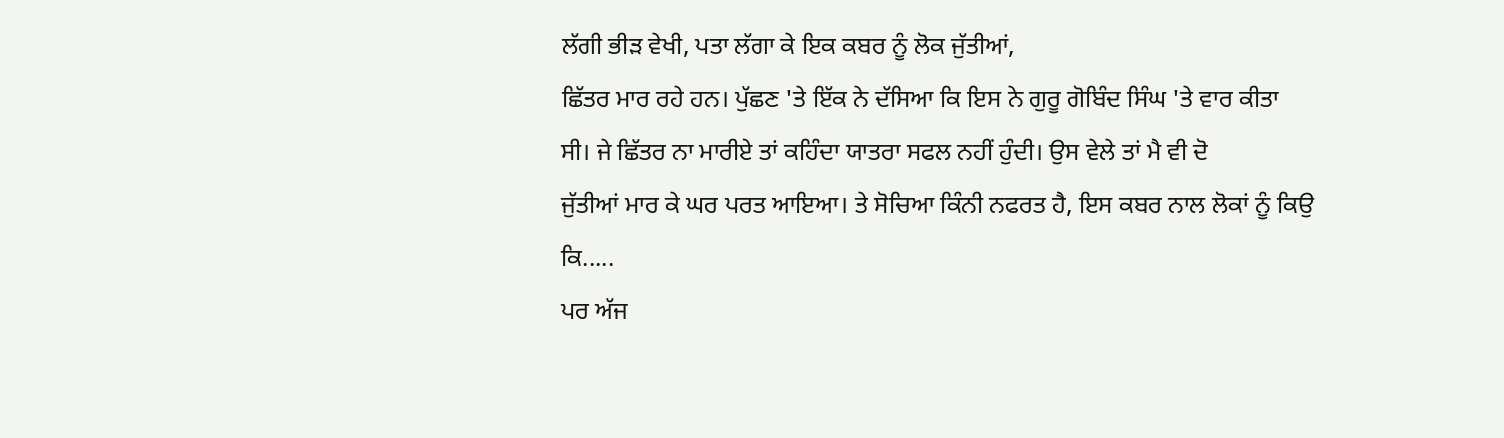ਲੱਗੀ ਭੀੜ ਵੇਖੀ, ਪਤਾ ਲੱਗਾ ਕੇ ਇਕ ਕਬਰ ਨੂੰ ਲੋਕ ਜੁੱਤੀਆਂ,
ਛਿੱਤਰ ਮਾਰ ਰਹੇ ਹਨ। ਪੁੱਛਣ 'ਤੇ ਇੱਕ ਨੇ ਦੱਸਿਆ ਕਿ ਇਸ ਨੇ ਗੁਰੂ ਗੋਬਿੰਦ ਸਿੰਘ 'ਤੇ ਵਾਰ ਕੀਤਾ
ਸੀ। ਜੇ ਛਿੱਤਰ ਨਾ ਮਾਰੀਏ ਤਾਂ ਕਹਿੰਦਾ ਯਾਤਰਾ ਸਫਲ ਨਹੀਂ ਹੁੰਦੀ। ਉਸ ਵੇਲੇ ਤਾਂ ਮੈ ਵੀ ਦੋ
ਜੁੱਤੀਆਂ ਮਾਰ ਕੇ ਘਰ ਪਰਤ ਆਇਆ। ਤੇ ਸੋਚਿਆ ਕਿੰਨੀ ਨਫਰਤ ਹੈ, ਇਸ ਕਬਰ ਨਾਲ ਲੋਕਾਂ ਨੂੰ ਕਿਉ
ਕਿ.....
ਪਰ ਅੱਜ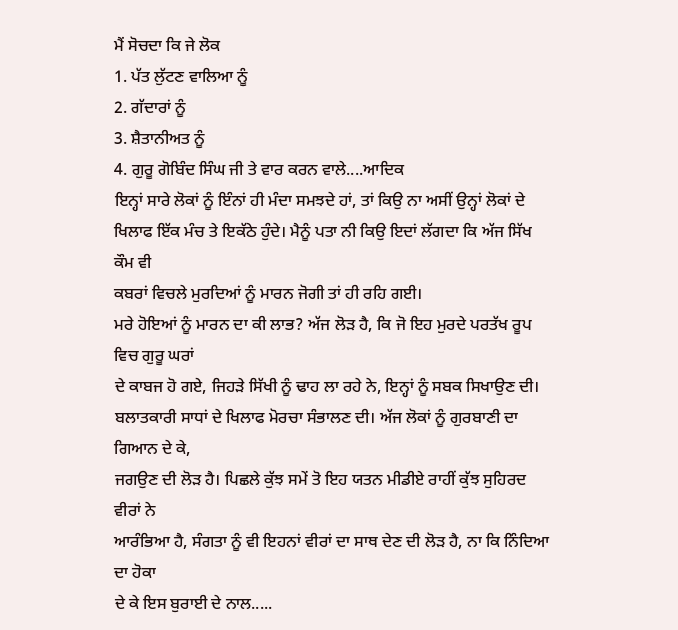ਮੈਂ ਸੋਚਦਾ ਕਿ ਜੇ ਲੋਕ
1. ਪੱਤ ਲੁੱਟਣ ਵਾਲਿਆ ਨੂੰ
2. ਗੱਦਾਰਾਂ ਨੂੰ
3. ਸ਼ੈਤਾਨੀਅਤ ਨੂੰ
4. ਗੁਰੂ ਗੋਬਿੰਦ ਸਿੰਘ ਜੀ ਤੇ ਵਾਰ ਕਰਨ ਵਾਲੇ....ਆਦਿਕ
ਇਨ੍ਹਾਂ ਸਾਰੇ ਲੋਕਾਂ ਨੂੰ ਇੰਨਾਂ ਹੀ ਮੰਦਾ ਸਮਝਦੇ ਹਾਂ, ਤਾਂ ਕਿਉ ਨਾ ਅਸੀਂ ਉਨ੍ਹਾਂ ਲੋਕਾਂ ਦੇ
ਖਿਲਾਫ ਇੱਕ ਮੰਚ ਤੇ ਇਕੱਠੇ ਹੁੰਦੇ। ਮੈਨੂੰ ਪਤਾ ਨੀ ਕਿਉ ਇਦਾਂ ਲੱਗਦਾ ਕਿ ਅੱਜ ਸਿੱਖ ਕੌਮ ਵੀ
ਕਬਰਾਂ ਵਿਚਲੇ ਮੁਰਦਿਆਂ ਨੂੰ ਮਾਰਨ ਜੋਗੀ ਤਾਂ ਹੀ ਰਹਿ ਗਈ।
ਮਰੇ ਹੋਇਆਂ ਨੂੰ ਮਾਰਨ ਦਾ ਕੀ ਲਾਭ? ਅੱਜ ਲੋੜ ਹੈ, ਕਿ ਜੋ ਇਹ ਮੁਰਦੇ ਪਰਤੱਖ ਰੂਪ ਵਿਚ ਗੁਰੂ ਘਰਾਂ
ਦੇ ਕਾਬਜ ਹੋ ਗਏ, ਜਿਹੜੇ ਸਿੱਖੀ ਨੂੰ ਢਾਹ ਲਾ ਰਹੇ ਨੇ, ਇਨ੍ਹਾਂ ਨੂੰ ਸਬਕ ਸਿਖਾਉਣ ਦੀ।
ਬਲਾਤਕਾਰੀ ਸਾਧਾਂ ਦੇ ਖਿਲਾਫ ਮੋਰਚਾ ਸੰਭਾਲਣ ਦੀ। ਅੱਜ ਲੋਕਾਂ ਨੂੰ ਗੁਰਬਾਣੀ ਦਾ ਗਿਆਨ ਦੇ ਕੇ,
ਜਗਉਣ ਦੀ ਲੋੜ ਹੈ। ਪਿਛਲੇ ਕੁੱਝ ਸਮੇਂ ਤੋ ਇਹ ਯਤਨ ਮੀਡੀਏ ਰਾਹੀਂ ਕੁੱਝ ਸੁਹਿਰਦ ਵੀਰਾਂ ਨੇ
ਆਰੰਭਿਆ ਹੈ, ਸੰਗਤਾ ਨੂੰ ਵੀ ਇਹਨਾਂ ਵੀਰਾਂ ਦਾ ਸਾਥ ਦੇਣ ਦੀ ਲੋੜ ਹੈ, ਨਾ ਕਿ ਨਿੰਦਿਆ ਦਾ ਹੋਕਾ
ਦੇ ਕੇ ਇਸ ਬੁਰਾਈ ਦੇ ਨਾਲ.....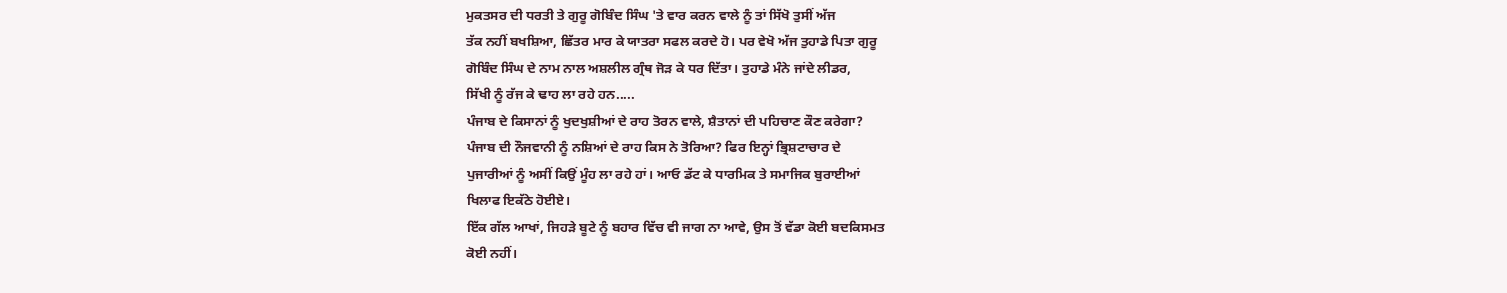ਮੁਕਤਸਰ ਦੀ ਧਰਤੀ ਤੇ ਗੁਰੂ ਗੋਬਿੰਦ ਸਿੰਘ 'ਤੇ ਵਾਰ ਕਰਨ ਵਾਲੇ ਨੂੰ ਤਾਂ ਸਿੱਖੋ ਤੁਸੀਂ ਅੱਜ
ਤੱਕ ਨਹੀਂ ਬਖਸ਼ਿਆ, ਛਿੱਤਰ ਮਾਰ ਕੇ ਯਾਤਰਾ ਸਫਲ ਕਰਦੇ ਹੋ। ਪਰ ਵੇਖੋ ਅੱਜ ਤੁਹਾਡੇ ਪਿਤਾ ਗੁਰੂ
ਗੋਬਿੰਦ ਸਿੰਘ ਦੇ ਨਾਮ ਨਾਲ ਅਸ਼ਲੀਲ ਗ੍ਰੰਥ ਜੋੜ ਕੇ ਧਰ ਦਿੱਤਾ। ਤੁਹਾਡੇ ਮੰਨੇ ਜਾਂਦੇ ਲੀਡਰ,
ਸਿੱਖੀ ਨੂੰ ਰੱਜ ਕੇ ਢਾਹ ਲਾ ਰਹੇ ਹਨ.....
ਪੰਜਾਬ ਦੇ ਕਿਸਾਨਾਂ ਨੂੰ ਖੁਦਖੁਸ਼ੀਆਂ ਦੇ ਰਾਹ ਤੋਰਨ ਵਾਲੇ, ਸ਼ੈਤਾਨਾਂ ਦੀ ਪਹਿਚਾਣ ਕੌਣ ਕਰੇਗਾ?
ਪੰਜਾਬ ਦੀ ਨੌਜਵਾਨੀ ਨੂੰ ਨਸ਼ਿਆਂ ਦੇ ਰਾਹ ਕਿਸ ਨੇ ਤੋਰਿਆ? ਫਿਰ ਇਨ੍ਹਾਂ ਭ੍ਰਿਸ਼ਟਾਚਾਰ ਦੇ
ਪੁਜਾਰੀਆਂ ਨੂੰ ਅਸੀਂ ਕਿਉਂ ਮੂੰਹ ਲਾ ਰਹੇ ਹਾਂ। ਆਓ ਡੱਟ ਕੇ ਧਾਰਮਿਕ ਤੇ ਸਮਾਜਿਕ ਬੁਰਾਈਆਂ
ਖਿਲਾਫ ਇਕੱਠੇ ਹੋਈਏ।
ਇੱਕ ਗੱਲ ਆਖਾਂ, ਜਿਹੜੇ ਬੂਟੇ ਨੂੰ ਬਹਾਰ ਵਿੱਚ ਵੀ ਜਾਗ ਨਾ ਆਵੇ, ਉਸ ਤੋਂ ਵੱਡਾ ਕੋਈ ਬਦਕਿਸਮਤ
ਕੋਈ ਨਹੀਂ।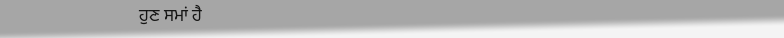ਹੁਣ ਸਮਾਂ ਹੈ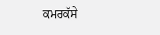ਕਮਰਕੱਸੇ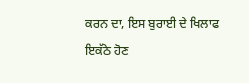ਕਰਨ ਦਾ, ਇਸ ਬੁਰਾਈ ਦੇ ਖਿਲਾਫ ਇਕੱਠੇ ਹੋਣ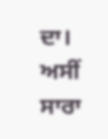ਦਾ। ਅਸੀਂ ਸਾਰਾ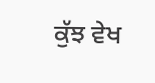ਕੁੱਝ ਵੇਖ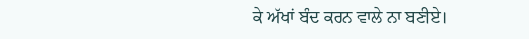ਕੇ ਅੱਖਾਂ ਬੰਦ ਕਰਨ ਵਾਲੇ ਨਾ ਬਣੀਏ।